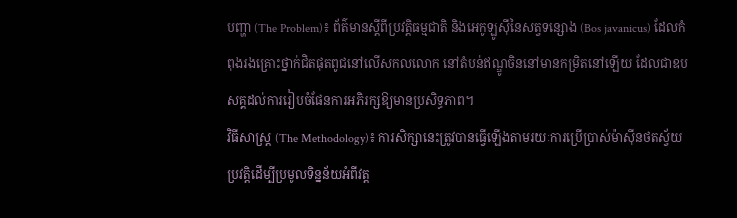បញ្ហា (The Problem)៖ ព័ត៌មានស្តីពីប្រវត្តិធម្មជាតិ និងអេកូឡូស៊ីនៃសត្វទន្សោង (Bos javanicus) ដែលកំពុងរងគ្រោះថ្នាក់ជិតផុតពូជនៅលើសកលលោក នៅតំបន់ឥណ្ឌូចិននៅមានកម្រិតនៅឡើយ ដែលជាឧបសគ្គដល់ការរៀបចំផែនការអភិរក្សឱ្យមានប្រសិទ្ធភាព។
វិធីសាស្ត្រ (The Methodology)៖ ការសិក្សានេះត្រូវបានធ្វើឡើងតាមរយៈការប្រើប្រាស់ម៉ាស៊ីនថតស្វ័យប្រវត្តិដើម្បីប្រមូលទិន្នន័យអំពីវត្ត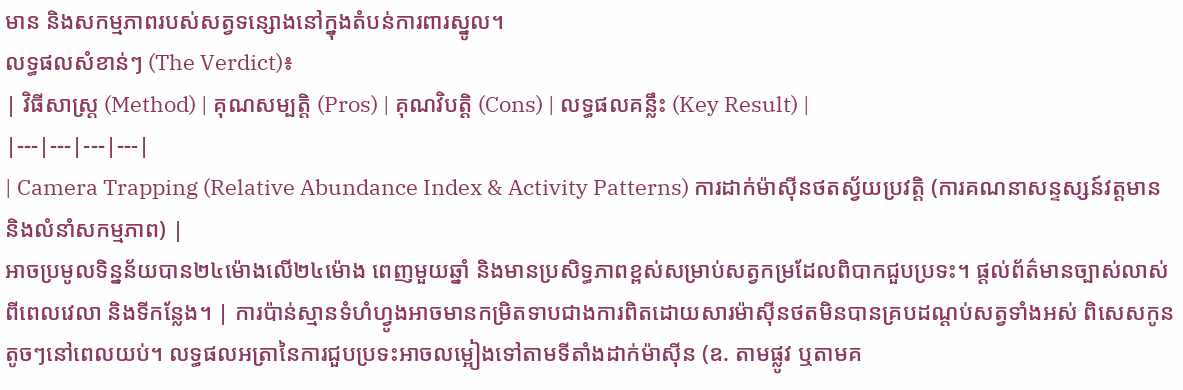មាន និងសកម្មភាពរបស់សត្វទន្សោងនៅក្នុងតំបន់ការពារស្នូល។
លទ្ធផលសំខាន់ៗ (The Verdict)៖
| វិធីសាស្ត្រ (Method) | គុណសម្បត្តិ (Pros) | គុណវិបត្តិ (Cons) | លទ្ធផលគន្លឹះ (Key Result) |
|---|---|---|---|
| Camera Trapping (Relative Abundance Index & Activity Patterns) ការដាក់ម៉ាស៊ីនថតស្វ័យប្រវត្តិ (ការគណនាសន្ទស្សន៍វត្តមាន និងលំនាំសកម្មភាព) |
អាចប្រមូលទិន្នន័យបាន២៤ម៉ោងលើ២៤ម៉ោង ពេញមួយឆ្នាំ និងមានប្រសិទ្ធភាពខ្ពស់សម្រាប់សត្វកម្រដែលពិបាកជួបប្រទះ។ ផ្តល់ព័ត៌មានច្បាស់លាស់ពីពេលវេលា និងទីកន្លែង។ | ការប៉ាន់ស្មានទំហំហ្វូងអាចមានកម្រិតទាបជាងការពិតដោយសារម៉ាស៊ីនថតមិនបានគ្របដណ្តប់សត្វទាំងអស់ ពិសេសកូនតូចៗនៅពេលយប់។ លទ្ធផលអត្រានៃការជួបប្រទះអាចលម្អៀងទៅតាមទីតាំងដាក់ម៉ាស៊ីន (ឧ. តាមផ្លូវ ឬតាមគ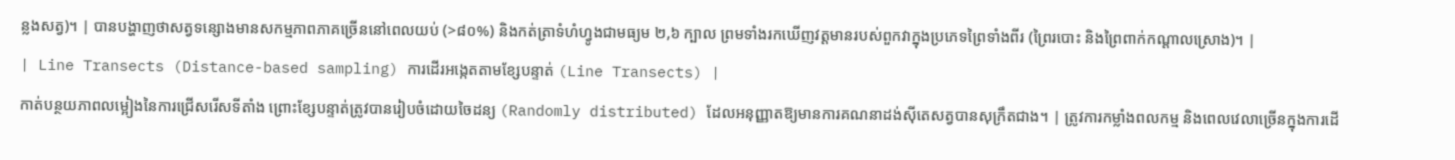ន្លងសត្វ)។ | បានបង្ហាញថាសត្វទន្សោងមានសកម្មភាពភាគច្រើននៅពេលយប់ (>៨០%) និងកត់ត្រាទំហំហ្វូងជាមធ្យម ២,៦ ក្បាល ព្រមទាំងរកឃើញវត្តមានរបស់ពួកវាក្នុងប្រភេទព្រៃទាំងពីរ (ព្រៃរបោះ និងព្រៃពាក់កណ្តាលស្រោង)។ |
| Line Transects (Distance-based sampling) ការដើរអង្កេតតាមខ្សែបន្ទាត់ (Line Transects) |
កាត់បន្ថយភាពលម្អៀងនៃការជ្រើសរើសទីតាំង ព្រោះខ្សែបន្ទាត់ត្រូវបានរៀបចំដោយចៃដន្យ (Randomly distributed) ដែលអនុញ្ញាតឱ្យមានការគណនាដង់ស៊ីតេសត្វបានសុក្រឹតជាង។ | ត្រូវការកម្លាំងពលកម្ម និងពេលវេលាច្រើនក្នុងការដើ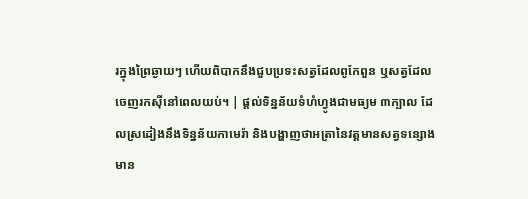រក្នុងព្រៃឆ្ងាយៗ ហើយពិបាកនឹងជួបប្រទះសត្វដែលពូកែពួន ឬសត្វដែលចេញរកស៊ីនៅពេលយប់។ | ផ្តល់ទិន្នន័យទំហំហ្វូងជាមធ្យម ៣ក្បាល ដែលស្រដៀងនឹងទិន្នន័យកាមេរ៉ា និងបង្ហាញថាអត្រានៃវត្តមានសត្វទន្សោងមាន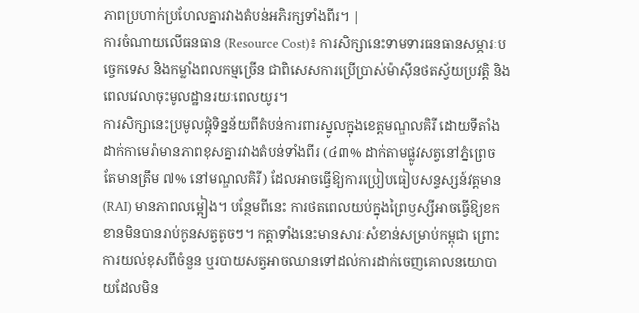ភាពប្រហាក់ប្រហែលគ្នារវាងតំបន់អភិរក្សទាំងពីរ។ |
ការចំណាយលើធនធាន (Resource Cost)៖ ការសិក្សានេះទាមទារធនធានសម្ភារៈបច្ចេកទេស និងកម្លាំងពលកម្មច្រើន ជាពិសេសការប្រើប្រាស់ម៉ាស៊ីនថតស្វ័យប្រវត្តិ និងពេលវេលាចុះមូលដ្ឋានរយៈពេលយូរ។
ការសិក្សានេះប្រមូលផ្តុំទិន្នន័យពីតំបន់ការពារស្នូលក្នុងខេត្តមណ្ឌលគិរី ដោយទីតាំងដាក់កាមេរ៉ាមានភាពខុសគ្នារវាងតំបន់ទាំងពីរ (៤៣% ដាក់តាមផ្លូវសត្វនៅភ្នំព្រេច តែមានត្រឹម ៧% នៅមណ្ឌលគិរី) ដែលអាចធ្វើឱ្យការប្រៀបធៀបសន្ទស្សន៍វត្តមាន (RAI) មានភាពលម្អៀង។ បន្ថែមពីនេះ ការថតពេលយប់ក្នុងព្រៃឫស្សីអាចធ្វើឱ្យខកខានមិនបានរាប់កូនសត្វតូចៗ។ កត្តាទាំងនេះមានសារៈសំខាន់សម្រាប់កម្ពុជា ព្រោះការយល់ខុសពីចំនួន ឬរបាយសត្វអាចឈានទៅដល់ការដាក់ចេញគោលនយោបាយដែលមិន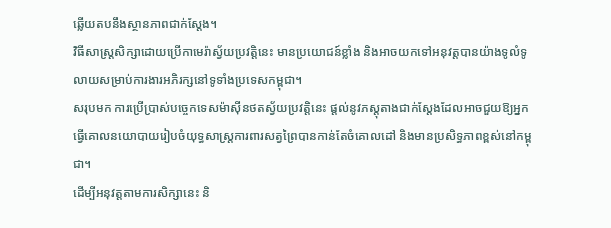ឆ្លើយតបនឹងស្ថានភាពជាក់ស្តែង។
វិធីសាស្ត្រសិក្សាដោយប្រើកាមេរ៉ាស្វ័យប្រវត្តិនេះ មានប្រយោជន៍ខ្លាំង និងអាចយកទៅអនុវត្តបានយ៉ាងទូលំទូលាយសម្រាប់ការងារអភិរក្សនៅទូទាំងប្រទេសកម្ពុជា។
សរុបមក ការប្រើប្រាស់បច្ចេកទេសម៉ាស៊ីនថតស្វ័យប្រវត្តិនេះ ផ្តល់នូវភស្តុតាងជាក់ស្តែងដែលអាចជួយឱ្យអ្នកធ្វើគោលនយោបាយរៀបចំយុទ្ធសាស្ត្រការពារសត្វព្រៃបានកាន់តែចំគោលដៅ និងមានប្រសិទ្ធភាពខ្ពស់នៅកម្ពុជា។
ដើម្បីអនុវត្តតាមការសិក្សានេះ និ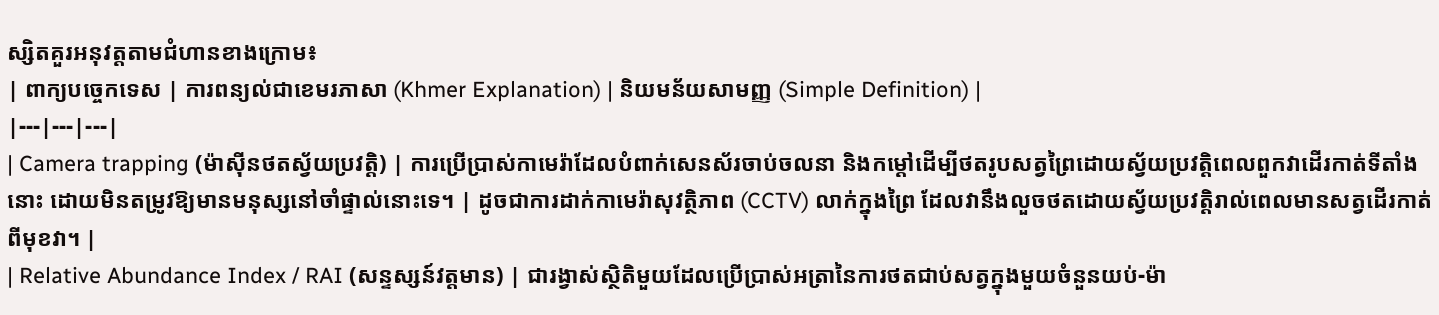ស្សិតគួរអនុវត្តតាមជំហានខាងក្រោម៖
| ពាក្យបច្ចេកទេស | ការពន្យល់ជាខេមរភាសា (Khmer Explanation) | និយមន័យសាមញ្ញ (Simple Definition) |
|---|---|---|
| Camera trapping (ម៉ាស៊ីនថតស្វ័យប្រវត្តិ) | ការប្រើប្រាស់កាមេរ៉ាដែលបំពាក់សេនស័រចាប់ចលនា និងកម្ដៅដើម្បីថតរូបសត្វព្រៃដោយស្វ័យប្រវត្តិពេលពួកវាដើរកាត់ទីតាំងនោះ ដោយមិនតម្រូវឱ្យមានមនុស្សនៅចាំផ្ទាល់នោះទេ។ | ដូចជាការដាក់កាមេរ៉ាសុវត្ថិភាព (CCTV) លាក់ក្នុងព្រៃ ដែលវានឹងលួចថតដោយស្វ័យប្រវត្តិរាល់ពេលមានសត្វដើរកាត់ពីមុខវា។ |
| Relative Abundance Index / RAI (សន្ទស្សន៍វត្តមាន) | ជារង្វាស់ស្ថិតិមួយដែលប្រើប្រាស់អត្រានៃការថតជាប់សត្វក្នុងមួយចំនួនយប់-ម៉ា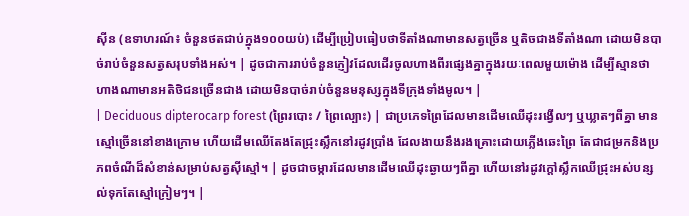ស៊ីន (ឧទាហរណ៍៖ ចំនួនថតជាប់ក្នុង១០០យប់) ដើម្បីប្រៀបធៀបថាទីតាំងណាមានសត្វច្រើន ឬតិចជាងទីតាំងណា ដោយមិនបាច់រាប់ចំនួនសត្វសរុបទាំងអស់។ | ដូចជាការរាប់ចំនួនភ្ញៀវដែលដើរចូលហាងពីរផ្សេងគ្នាក្នុងរយៈពេលមួយម៉ោង ដើម្បីស្មានថាហាងណាមានអតិថិជនច្រើនជាង ដោយមិនបាច់រាប់ចំនួនមនុស្សក្នុងទីក្រុងទាំងមូល។ |
| Deciduous dipterocarp forest (ព្រៃរបោះ / ព្រៃល្បោះ) | ជាប្រភេទព្រៃដែលមានដើមឈើដុះរង្វើលៗ ឬឃ្លាតៗពីគ្នា មានស្មៅច្រើននៅខាងក្រោម ហើយដើមឈើតែងតែជ្រុះស្លឹកនៅរដូវប្រាំង ដែលងាយនឹងរងគ្រោះដោយភ្លើងឆេះព្រៃ តែជាជម្រកនិងប្រភពចំណីដ៏សំខាន់សម្រាប់សត្វស៊ីស្មៅ។ | ដូចជាចម្ការដែលមានដើមឈើដុះឆ្ងាយៗពីគ្នា ហើយនៅរដូវក្តៅស្លឹកឈើជ្រុះអស់បន្សល់ទុកតែស្មៅក្រៀមៗ។ |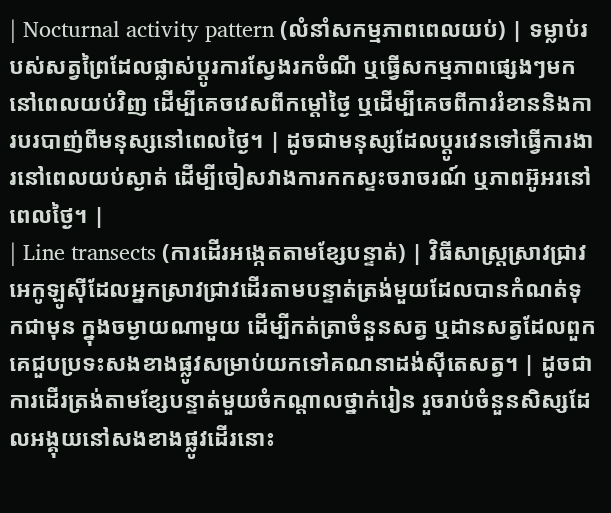| Nocturnal activity pattern (លំនាំសកម្មភាពពេលយប់) | ទម្លាប់របស់សត្វព្រៃដែលផ្លាស់ប្តូរការស្វែងរកចំណី ឬធ្វើសកម្មភាពផ្សេងៗមកនៅពេលយប់វិញ ដើម្បីគេចវេសពីកម្តៅថ្ងៃ ឬដើម្បីគេចពីការរំខាននិងការបរបាញ់ពីមនុស្សនៅពេលថ្ងៃ។ | ដូចជាមនុស្សដែលប្តូរវេនទៅធ្វើការងារនៅពេលយប់ស្ងាត់ ដើម្បីចៀសវាងការកកស្ទះចរាចរណ៍ ឬភាពអ៊ូអរនៅពេលថ្ងៃ។ |
| Line transects (ការដើរអង្កេតតាមខ្សែបន្ទាត់) | វិធីសាស្ត្រស្រាវជ្រាវអេកូឡូស៊ីដែលអ្នកស្រាវជ្រាវដើរតាមបន្ទាត់ត្រង់មួយដែលបានកំណត់ទុកជាមុន ក្នុងចម្ងាយណាមួយ ដើម្បីកត់ត្រាចំនួនសត្វ ឬដានសត្វដែលពួកគេជួបប្រទះសងខាងផ្លូវសម្រាប់យកទៅគណនាដង់ស៊ីតេសត្វ។ | ដូចជាការដើរត្រង់តាមខ្សែបន្ទាត់មួយចំកណ្តាលថ្នាក់រៀន រួចរាប់ចំនួនសិស្សដែលអង្គុយនៅសងខាងផ្លូវដើរនោះ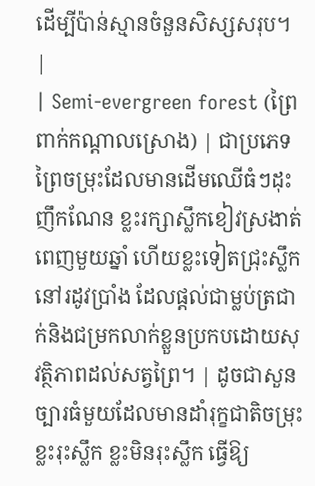ដើម្បីប៉ាន់ស្មានចំនួនសិស្សសរុប។ |
| Semi-evergreen forest (ព្រៃពាក់កណ្តាលស្រោង) | ជាប្រភេទព្រៃចម្រុះដែលមានដើមឈើធំៗដុះញឹកណែន ខ្លះរក្សាស្លឹកខៀវស្រងាត់ពេញមួយឆ្នាំ ហើយខ្លះទៀតជ្រុះស្លឹកនៅរដូវប្រាំង ដែលផ្តល់ជាម្លប់ត្រជាក់និងជម្រកលាក់ខ្លួនប្រកបដោយសុវត្ថិភាពដល់សត្វព្រៃ។ | ដូចជាសួនច្បារធំមួយដែលមានដាំរុក្ខជាតិចម្រុះ ខ្លះរុះស្លឹក ខ្លះមិនរុះស្លឹក ធ្វើឱ្យ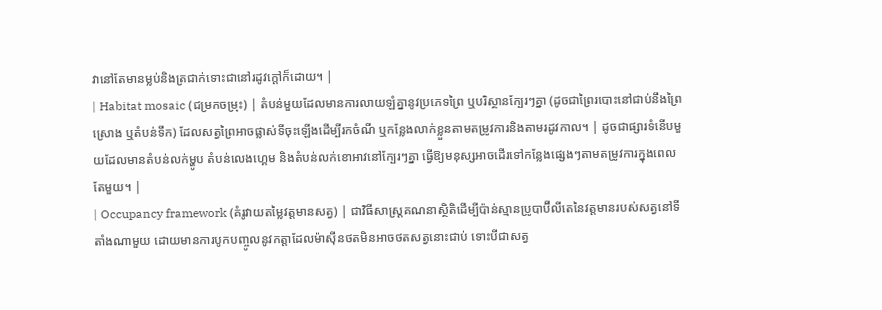វានៅតែមានម្លប់និងត្រជាក់ទោះជានៅរដូវក្តៅក៏ដោយ។ |
| Habitat mosaic (ជម្រកចម្រុះ) | តំបន់មួយដែលមានការលាយឡំគ្នានូវប្រភេទព្រៃ ឬបរិស្ថានក្បែរៗគ្នា (ដូចជាព្រៃរបោះនៅជាប់នឹងព្រៃស្រោង ឬតំបន់ទឹក) ដែលសត្វព្រៃអាចផ្លាស់ទីចុះឡើងដើម្បីរកចំណី ឬកន្លែងលាក់ខ្លួនតាមតម្រូវការនិងតាមរដូវកាល។ | ដូចជាផ្សារទំនើបមួយដែលមានតំបន់លក់ម្ហូប តំបន់លេងហ្គេម និងតំបន់លក់ខោអាវនៅក្បែរៗគ្នា ធ្វើឱ្យមនុស្សអាចដើរទៅកន្លែងផ្សេងៗតាមតម្រូវការក្នុងពេលតែមួយ។ |
| Occupancy framework (គំរូវាយតម្លៃវត្តមានសត្វ) | ជាវិធីសាស្ត្រគណនាស្ថិតិដើម្បីប៉ាន់ស្មានប្រូបាប៊ីលីតេនៃវត្តមានរបស់សត្វនៅទីតាំងណាមួយ ដោយមានការបូកបញ្ចូលនូវកត្តាដែលម៉ាស៊ីនថតមិនអាចថតសត្វនោះជាប់ ទោះបីជាសត្វ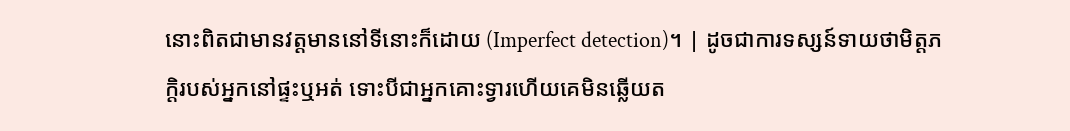នោះពិតជាមានវត្តមាននៅទីនោះក៏ដោយ (Imperfect detection)។ | ដូចជាការទស្សន៍ទាយថាមិត្តភក្តិរបស់អ្នកនៅផ្ទះឬអត់ ទោះបីជាអ្នកគោះទ្វារហើយគេមិនឆ្លើយត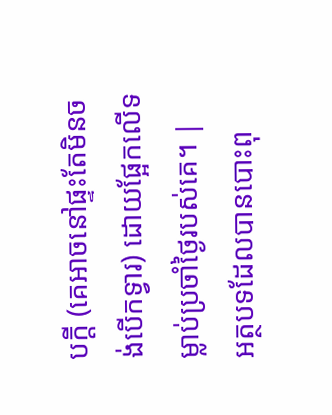បក្ដី (គេអាចនៅផ្ទះតែមិនចង់បើកទ្វារ) ដោយផ្អែកលើទម្លាប់ប្រចាំថ្ងៃរបស់គេ។ |
អត្ថបទដែលបានបោះពុ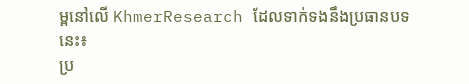ម្ពនៅលើ KhmerResearch ដែលទាក់ទងនឹងប្រធានបទនេះ៖
ប្រ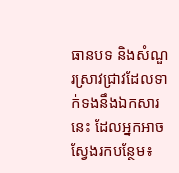ធានបទ និងសំណួរស្រាវជ្រាវដែលទាក់ទងនឹងឯកសារនេះ ដែលអ្នកអាចស្វែងរកបន្ថែម៖